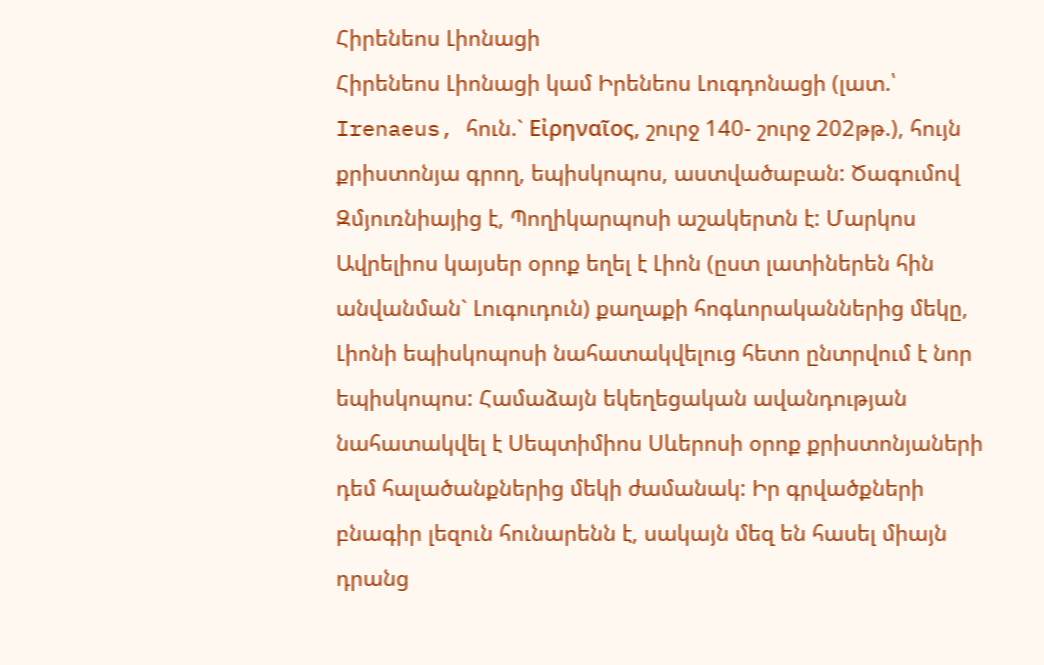Հիրենեոս Լիոնացի
Հիրենեոս Լիոնացի կամ Իրենեոս Լուգդոնացի (լատ.՝ Irenaeus, հուն.` Εἰρηναῖος, շուրջ 140- շուրջ 202թթ.), հույն քրիստոնյա գրող, եպիսկոպոս, աստվածաբան: Ծագումով Զմյուռնիայից է, Պողիկարպոսի աշակերտն է: Մարկոս Ավրելիոս կայսեր օրոք եղել է Լիոն (ըստ լատիներեն հին անվանման` Լուգուդուն) քաղաքի հոգևորականներից մեկը, Լիոնի եպիսկոպոսի նահատակվելուց հետո ընտրվում է նոր եպիսկոպոս: Համաձայն եկեղեցական ավանդության նահատակվել է Սեպտիմիոս Սևերոսի օրոք քրիստոնյաների դեմ հալածանքներից մեկի ժամանակ: Իր գրվածքների բնագիր լեզուն հունարենն է, սակայն մեզ են հասել միայն դրանց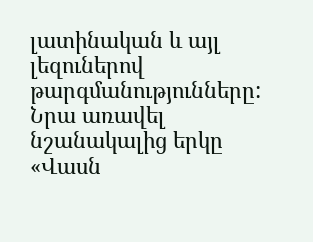լատինական և այլ լեզուներով թարգմանությունները: Նրա առավել նշանակալից երկը «Վասն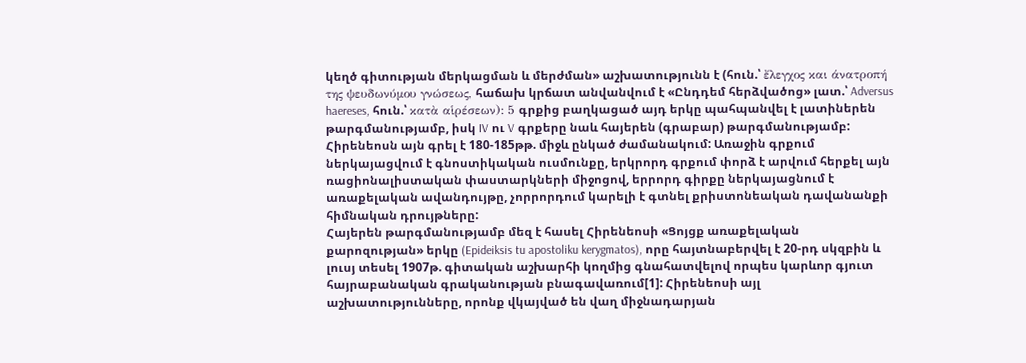կեղծ գիտության մերկացման և մերժման» աշխատությունն է (հուն.՝ ἔλεγχος και άνατροπή της ψευδωνύμου γνώσεως, հաճախ կրճատ անվանվում է «Ընդդեմ հերձվածոց» լատ.՝ Adversus haereses, հուն.՝ κατὰ αἱρέσεων): 5 գրքից բաղկացած այդ երկը պահպանվել է լատիներեն թարգմանությամբ, իսկ IV ու V գրքերը նաև հայերեն (գրաբար) թարգմանությամբ: Հիրենեոսն այն գրել է 180-185թթ. միջև ընկած ժամանակում: Առաջին գրքում ներկայացվում է գնոստիկական ուսմունքը, երկրորդ գրքում փորձ է արվում հերքել այն ռացիոնալիստական փաստարկների միջոցով, երրորդ գիրքը ներկայացնում է առաքելական ավանդույթը, չորրորդում կարելի է գտնել քրիստոնեական դավանանքի հիմնական դրույթները:
Հայերեն թարգմանությամբ մեզ է հասել Հիրենեոսի «Ցոյցք առաքելական քարոզության» երկը (Epideiksis tu apostoliku kerygmatos), որը հայտնաբերվել է 20-րդ սկզբին և լուսյ տեսել 1907թ. գիտական աշխարհի կողմից գնահատվելով որպես կարևոր գյուտ հայրաբանական գրականության բնագավառում[1]: Հիրենեոսի այլ աշխատությունները, որոնք վկայված են վաղ միջնադարյան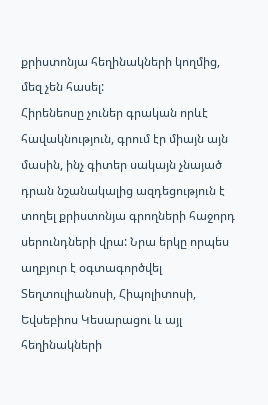քրիստոնյա հեղինակների կողմից, մեզ չեն հասել:
Հիրենեոսը չուներ գրական որևէ հավակնություն, գրում էր միայն այն մասին, ինչ գիտեր սակայն չնայած դրան նշանակալից ազդեցություն է տողել քրիստոնյա գրողների հաջորդ սերունդների վրա: Նրա երկը որպես աղբյուր է օգտագործվել Տեղտուլիանոսի, Հիպոլիտոսի, Եվսեբիոս Կեսարացու և այլ հեղինակների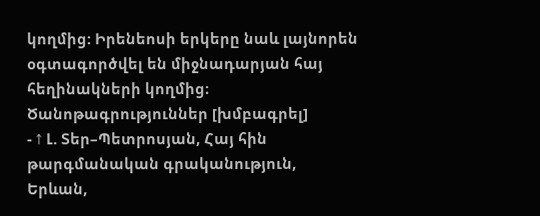կողմից: Իրենեոսի երկերը նաև լայնորեն օգտագործվել են միջնադարյան հայ հեղինակների կողմից։
Ծանոթագրություններ [խմբագրել]
- ↑ Լ. Տեր–Պետրոսյան, Հայ հին թարգմանական գրականություն, Երևան,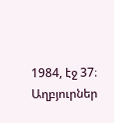1984, էջ 37։
Աղբյուրներ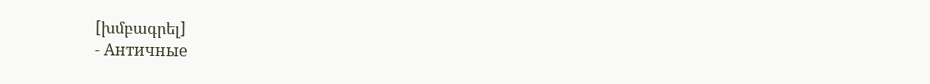[խմբագրել]
- Античные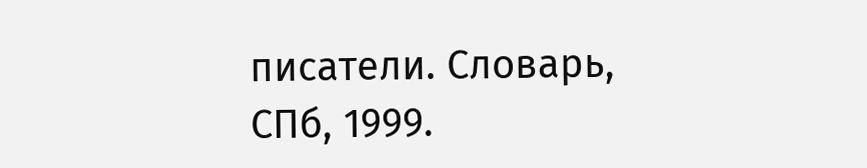писатели. Словарь, СПб, 1999.